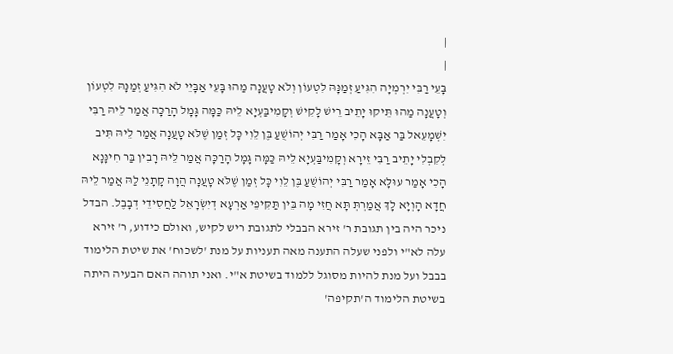|
|
בָּעֵי רַבִּי יִרְמְיָה הִגִּיעַ זְמַנָּהּ לִטְעוֹן וְלֹא טָעֲנָה מַהוּ בָּעֵי אַבָּיֵי לֹא הִגִּיעַ זְמַנָּהּ לִטְעוֹן וְטָעֲנָה מַהוּ תֵּיקוּ יָתֵיב רֵישׁ לָקִישׁ וְקָמִיבַּעְיָא לֵיהּ כַּמָּה גָּמָל הָרַכָּה אֲמַר לֵיהּ רַבִּי יִשְׁמָעֵאל בַּר אַבָּא הָכִי אָמַר רַבִּי יְהוֹשֻׁעַ בֶּן לֵוִי כׇּל זְמַן שֶׁלֹּא טָעֲנָה אֲמַר לֵיהּ תִּיב לְקִבְלִי יָתֵיב רַבִּי זֵירָא וְקָמִיבַּעְיָא לֵיהּ כַּמָּה גָּמָל הָרַכָּה אֲמַר לֵיהּ רָבִין בַּר חִינָּנָא הָכִי אָמַר עוּלָּא אָמַר רַבִּי יְהוֹשֻׁעַ בֶּן לֵוִי כׇּל זְמַן שֶׁלֹּא טָעֲנָה הֲוָה קָתָנֵי לַהּ אֲמַר לֵיהּ חֲדָא הָוְיָא לָךְ אֲמַרְתְּ תָּא חֲזִי מָה בֵּין תַּקִּיפֵי אַרְעָא דְיִשְׂרָאֵל לַחֲסִידֵי דְבָבֶל. הבדל ניכר היה בין תגובת ר' זירא הבבלי לתגובת ריש לקיש, ואולם כידוע, ר' זירא עלה לא"י ולפני שעלה התענה מאה תעניות על מנת 'לשכוח' את שיטת הלימוד בבבל ועל מנת להיות מסוגל ללמוד בשיטת א"י. ואני תוהה האם הבעיה היתה בשיטת הלימוד ה'תקיפה'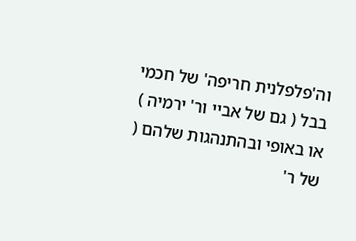וה'פלפלנית חריפה' של חכמי בבל ( גם של אביי ור' ירמיה ) או באופי ובהתנהגות שלהם ( של ר'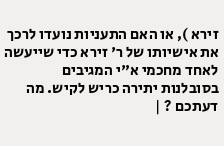זירא ), או האם התעניות נועדו לרכך את אישיותו של ר' זירא כדי שייעשה לאחד מחכמי א"י המגיבים בסובלנות יתירה כריש לקיש. מה דעתכם ? |